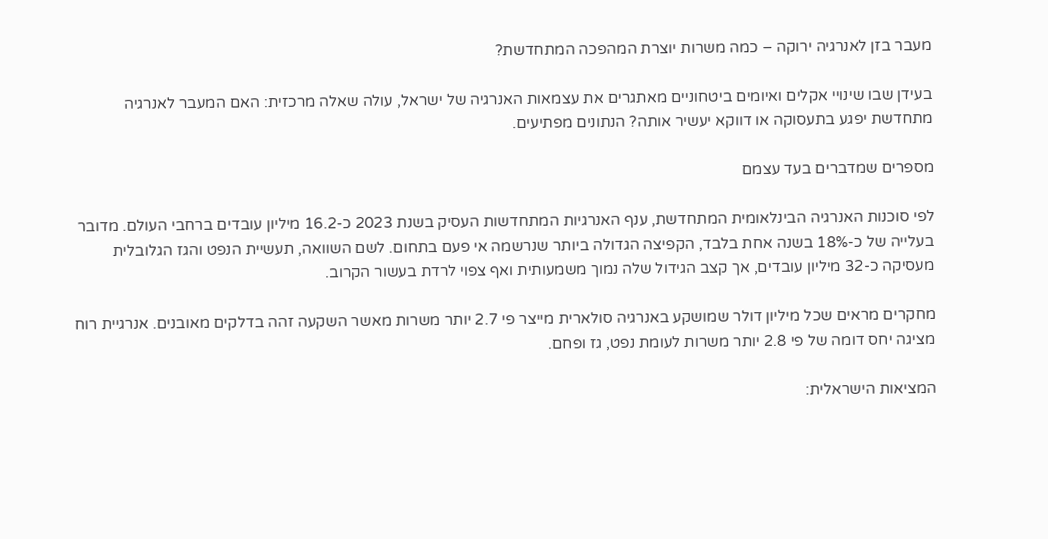מעבר בזן לאנרגיה ירוקה – כמה משרות יוצרת המהפכה המתחדשת?

בעידן שבו שינויי אקלים ואיומים ביטחוניים מאתגרים את עצמאות האנרגיה של ישראל, עולה שאלה מרכזית: האם המעבר לאנרגיה מתחדשת יפגע בתעסוקה או דווקא יעשיר אותה? הנתונים מפתיעים.

מספרים שמדברים בעד עצמם

לפי סוכנות האנרגיה הבינלאומית המתחדשת, ענף האנרגיות המתחדשות העסיק בשנת 2023 כ-16.2 מיליון עובדים ברחבי העולם. מדובר בעלייה של כ-18% בשנה אחת בלבד, הקפיצה הגדולה ביותר שנרשמה אי פעם בתחום. לשם השוואה, תעשיית הנפט והגז הגלובלית מעסיקה כ-32 מיליון עובדים, אך קצב הגידול שלה נמוך משמעותית ואף צפוי לרדת בעשור הקרוב.

מחקרים מראים שכל מיליון דולר שמושקע באנרגיה סולארית מייצר פי 2.7 יותר משרות מאשר השקעה זהה בדלקים מאובנים. אנרגיית רוח מציגה יחס דומה של פי 2.8 יותר משרות לעומת נפט, גז ופחם.

המציאות הישראלית: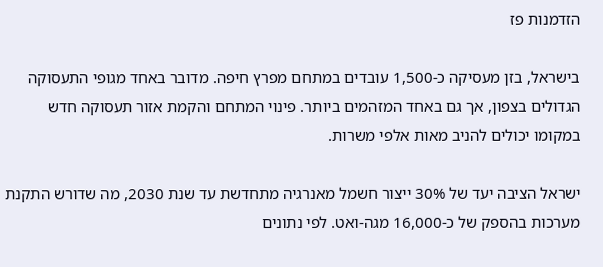הזדמנות פז

בישראל, בזן מעסיקה כ-1,500 עובדים במתחם מפרץ חיפה. מדובר באחד מגופי התעסוקה הגדולים בצפון, אך גם באחד המזהמים ביותר. פינוי המתחם והקמת אזור תעסוקה חדש במקומו יכולים להניב מאות אלפי משרות.

ישראל הציבה יעד של 30% ייצור חשמל מאנרגיה מתחדשת עד שנת 2030, מה שדורש התקנת מערכות בהספק של כ-16,000 מגה-ואט. לפי נתונים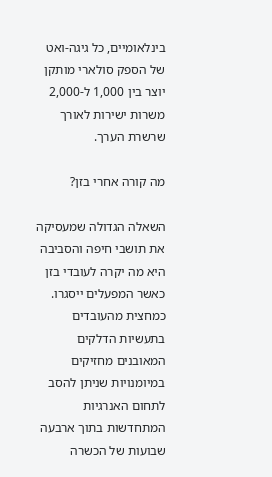בינלאומיים, כל גיגה-ואט של הספק סולארי מותקן יוצר בין 1,000 ל-2,000 משרות ישירות לאורך שרשרת הערך.

מה קורה אחרי בזן?

השאלה הגדולה שמעסיקה את תושבי חיפה והסביבה היא מה יקרה לעובדי בזן כאשר המפעלים ייסגרו. כמחצית מהעובדים בתעשיות הדלקים המאובנים מחזיקים במיומנויות שניתן להסב לתחום האנרגיות המתחדשות בתוך ארבעה שבועות של הכשרה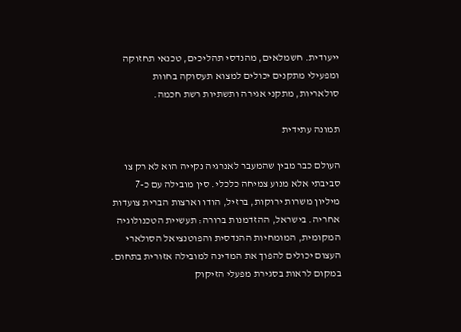ייעודית. חשמלאים, מהנדסי תהליכים, טכנאי תחזוקה ומפעילי מתקנים יכולים למצוא תעסוקה בחוות סולאריות, מתקני אגירה ותשתיות רשת חכמה.

תמונה עתידית

העולם כבר מבין שהמעבר לאנרגיה נקייה הוא לא רק צו סביבתי אלא מנוע צמיחה כלכלי. סין מובילה עם כ-7 מיליון משרות ירוקות, ברזיל, הודו וארצות הברית צועדות אחריה. בישראל, ההזדמנות ברורה: תעשיית הטכנולוגיה המקומית, המומחיות ההנדסית והפוטנציאל הסולארי העצום יכולים להפוך את המדינה למובילה אזורית בתחום.
במקום לראות בסגירת מפעלי הזיקוק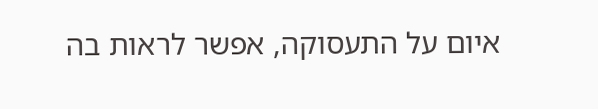איום על התעסוקה, אפשר לראות בה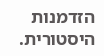הזדמנות היסטורית.